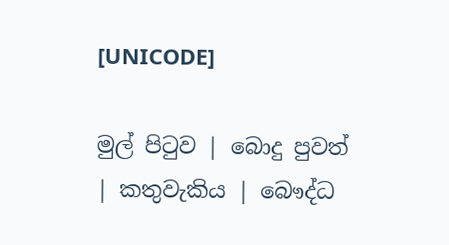[UNICODE]

මුල් පිටුව | බොදු පුවත් | කතුවැකිය | බෞද්ධ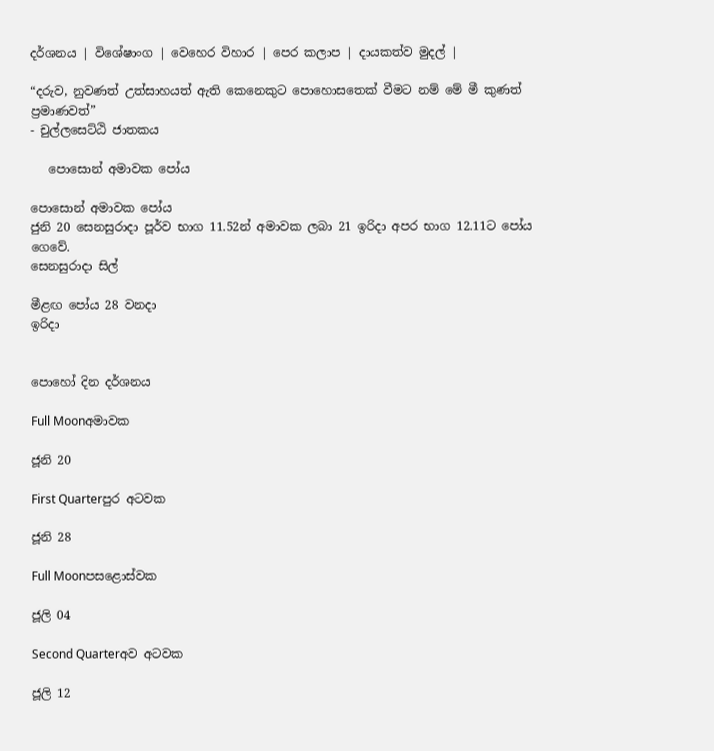දර්ශනය | විශේෂාංග | වෙහෙර විහාර | පෙර කලාප | දායකත්ව මුදල් |

“දරුව, නුවණත් උත්සාහයත් ඇති කෙනෙකුට පොහොසතෙක් වීමට නම් මේ මී කුණත් ප්‍රමාණවත්”
- චුල්ලසෙට්ඨි ජාතකය

   පොසොන් අමාවක පෝය

පොසොන් අමාවක පෝය
ජුනි 20 සෙනසුරාදා පූර්ව භාග 11.52න් අමාවක ලබා 21 ඉරිදා අපර භාග 12.11ට පෝය ගෙවේ.
සෙනසුරාදා සිල්

මීළඟ පෝය 28 වනදා
ඉරිදා


පොහෝ දින දර්ශනය

Full Moonඅමාවක

ජූනි 20

First Quarterපුර අටවක

ජූනි 28

Full Moonපසළොස්වක

ජූලි 04

Second Quarterඅව අටවක

ජූලි 12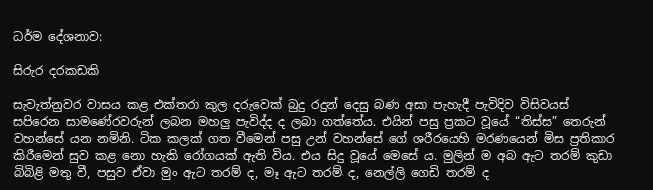ධර්ම දේශනාව:

සිරුර දරකඩකි

සැවැත්නුවර වාසය කළ එක්තරා කුල දරුවෙක් බුදු රදුන් දෙසු බණ අසා පැහැදී පැවිදිව විසිවයස් සපිරෙන සාමණේරවරුන් ලබන මහලු පැවිද්ද ද ලබා ගත්තේය. එයින් පසු ප්‍රකට වූයේ “තිස්ස” තෙරුන් වහන්සේ යන නමිනි. ටික කලක් ගත වීමෙන් පසු උන් වහන්සේ ගේ ශරීරයෙහි මරණයෙන් මිස ප්‍රතිකාර කිරීමෙන් සුව කළ නො හැකි රෝගයක් ඇති විය. එය සිදු වූයේ මෙසේ ය. මුලින් ම අබ ඇට තරම් කුඩා බිබිළි මතු වී, පසුව ඒවා මුං ඇට තරම් ද, මෑ ඇට තරම් ද, නෙල්ලි ගෙඩි තරම් ද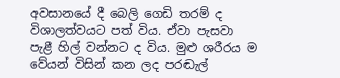අවසානයේ දී බෙලි ගෙඩි තරම් ද විශාලත්වයට පත් විය. ඒවා පැසවා පැළී හිල් වන්නට ද විය. මුළු ශරීරය ම වේයන් විසින් කන ලද පරඬැල්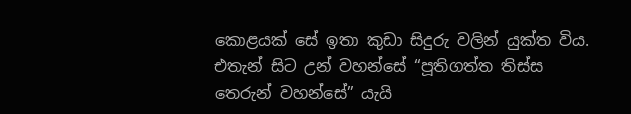කොළයක් සේ ඉතා කුඩා සිදුරු වලින් යුක්ත විය. එතැන් සිට උන් වහන්සේ “පූතිගත්ත තිස්ස තෙරුන් වහන්සේ” යැයි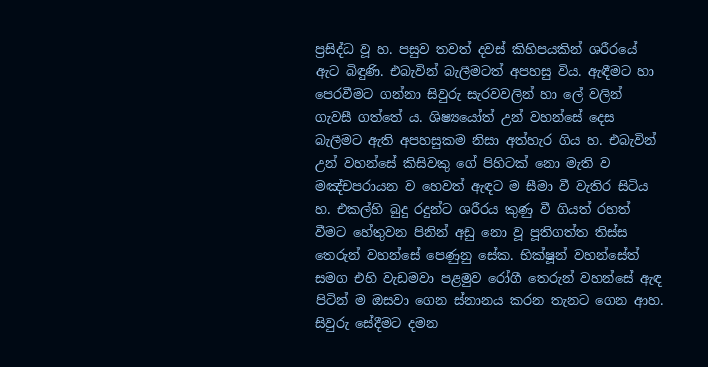ප්‍රසිද්ධ වූ හ. පසුව තවත් දවස් කිහිපයකින් ශරීරයේ ඇට බිඳුණි. එබැවින් බැලීමටත් අපහසු විය. ඇඳීමට හා පෙරවීමට ගන්නා සිවුරු සැරවවලින් හා ලේ වලින් ගැවසී ගත්තේ ය. ශිෂ්‍යයෝත් උන් වහන්සේ දෙස බැලීමට ඇති අපහසුකම නිසා අත්හැර ගිය හ. එබැවින් උන් වහන්සේ කිසිවකු ගේ පිහිටක් නො මැති ව මඤ්චපරායන ව හෙවත් ඇඳට ම සීමා වී වැතිර සිටිය හ. එකල්හි බුදු රදුන්ට ශරීරය කුණු වී ගියත් රහත් වීමට හේතුවන පිනින් අඩු නො වූ පූතිගත්ත තිස්ස තෙරුන් වහන්සේ පෙණුනු සේක. භික්ෂූන් වහන්සේත් සමග එහි වැඩමවා පළමුව රෝගී තෙරුන් වහන්සේ ඇඳ පිටින් ම ඔසවා ගෙන ස්නානය කරන තැනට ගෙන ආහ. සිවුරු සේදීමට දමන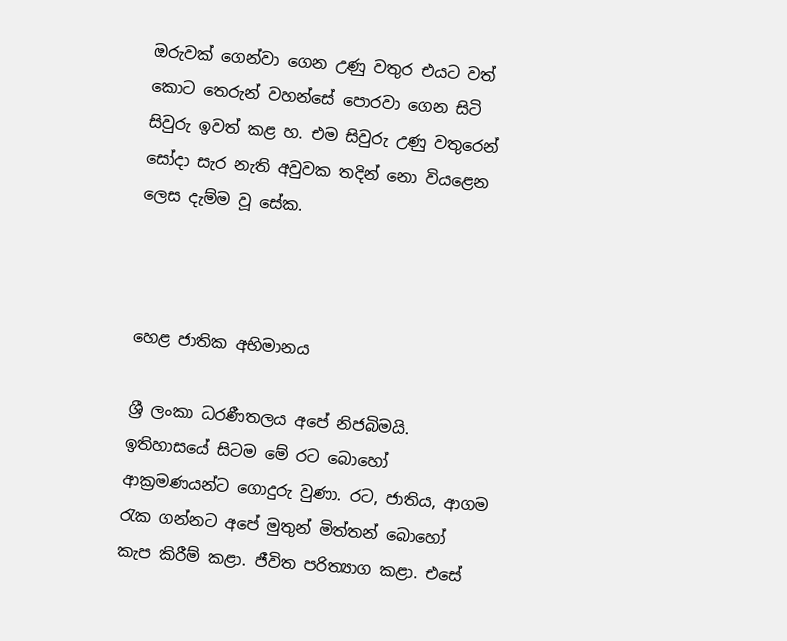ඔරුවක් ගෙන්වා ගෙන උණු වතුර එයට වත් කොට තෙරුන් වහන්සේ පොරවා ගෙන සිටි සිවුරු ඉවත් කළ හ. එම සිවුරු උණු වතුරෙන් සෝදා සැර නැති අවුවක තදින් නො වියළෙන ලෙස දැම්ම වූ සේක.



හෙළ ජාතික අභිමානය

ශ්‍රී ලංකා ධරණීතලය අපේ නිජබිමයි. ඉතිහාසයේ සිටම මේ රට බොහෝ ආක්‍රමණයන්ට ගොදුරු වුණා. රට, ජාතිය, ආගම රැක ගන්නට අපේ මුතුන් මිත්තන් බොහෝ කැප කිරීම් කළා. ජීවිත පරිත්‍යාග කළා. එසේ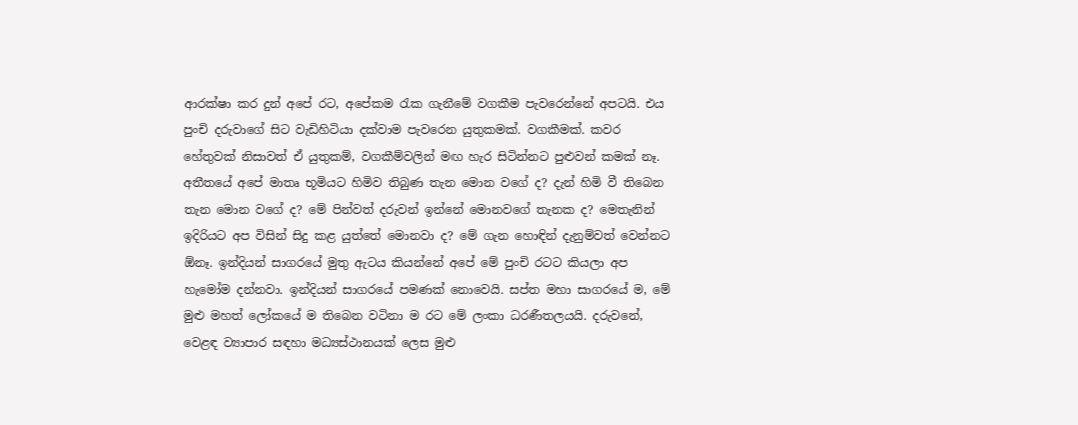ආරක්ෂා කර දුන් අපේ රට, අපේකම රැක ගැනීමේ වගකීම පැවරෙන්නේ අපටයි. එය පුංචි දරුවාගේ සිට වැඩිහිටියා දක්වාම පැවරෙන යුතුකමක්. වගකීමක්. කවර හේතුවක් නිසාවත් ඒ යුතුකම්, වගකීම්වලින් මඟ හැර සිටින්නට පුළුවන් කමක් නෑ. අතීතයේ අපේ මාතෘ භූමියට හිමිව තිබුණ තැන මොන වගේ ද? දැන් හිමි වී තිබෙන තැන මොන වගේ ද? මේ පින්වත් දරුවන් ඉන්නේ මොනවගේ තැනක ද? මෙතැනින් ඉදිරියට අප විසින් සිදු කළ යුත්තේ මොනවා ද? මේ ගැන හොඳින් දැනුම්වත් වෙන්නට ඕනෑ. ඉන්දියන් සාගරයේ මුතු ඇටය කියන්නේ අපේ මේ පුංචි රටට කියලා අප හැමෝම දන්නවා. ඉන්දියන් සාගරයේ පමණක් නොවෙයි. සප්ත මහා සාගරයේ ම, මේ මුළු මහත් ලෝකයේ ම තිබෙන වටිනා ම රට මේ ලංකා ධරණීතලයයි. දරුවනේ, වෙළඳ ව්‍යාපාර සඳහා මධ්‍යස්ථානයක් ලෙස මුළු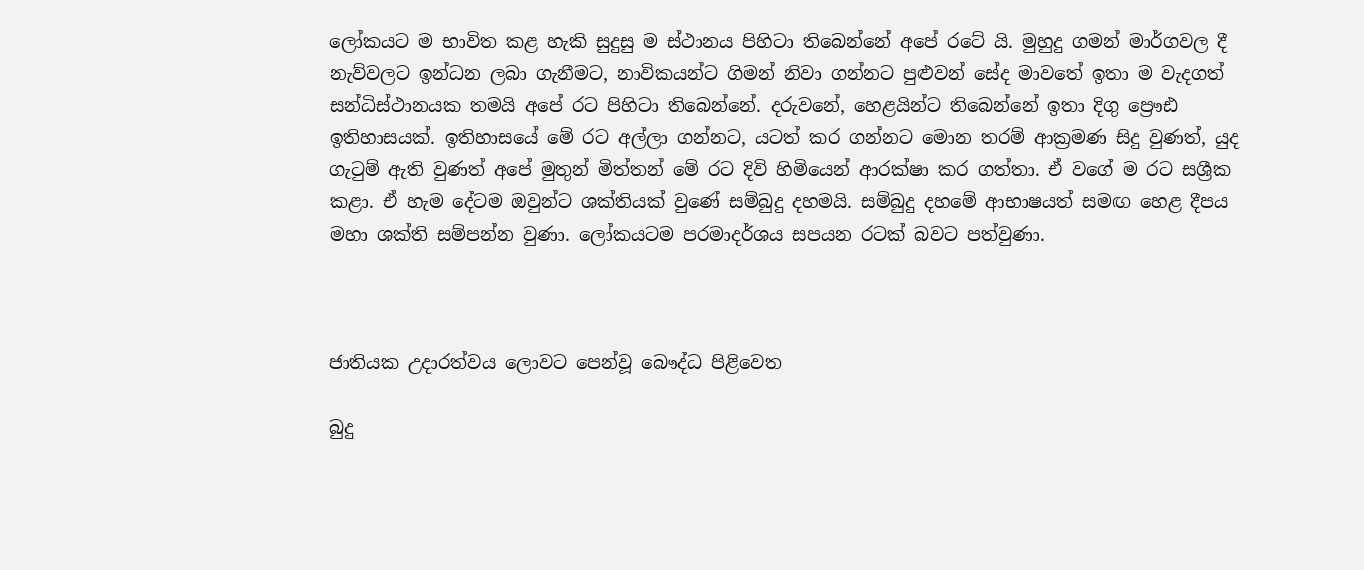ලෝකයට ම භාවිත කළ හැකි සුදුසු ම ස්ථානය පිහිටා තිබෙන්නේ අපේ රටේ යි. මුහුදු ගමන් මාර්ගවල දී නැව්වලට ඉන්ධන ලබා ගැනීමට, නාවිකයන්ට ගිමන් නිවා ගන්නට පුළුවන් සේද මාවතේ ඉතා ම වැදගත් සන්ධිස්ථානයක තමයි අපේ රට පිහිටා තිබෙන්නේ. දරුවනේ, හෙළයින්ට තිබෙන්නේ ඉතා දිගු ප්‍රෞඪ ඉතිහාසයක්. ඉතිහාසයේ මේ රට අල්ලා ගන්නට, යටත් කර ගන්නට මොන තරම් ආක්‍රමණ සිදු වුණත්, යුද ගැටුම් ඇති වුණත් අපේ මුතුන් මිත්තන් මේ රට දිවි හිමියෙන් ආරක්ෂා කර ගත්තා. ඒ වගේ ම රට සශ්‍රීක කළා. ඒ හැම දේටම ඔවුන්ට ශක්තියක් වුණේ සම්බුදු දහමයි. සම්බුදු දහමේ ආභාෂයත් සමඟ හෙළ දීපය මහා ශක්ති සම්පන්න වුණා. ලෝකයටම පරමාදර්ශය සපයන රටක් බවට පත්වුණා.



ජාතියක උදාරත්වය ලොවට පෙන්වූ බෞද්ධ පිළිවෙත

බුදු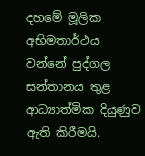දහමේ මූලික අභිමතාර්ථය වන්නේ පුද්ගල සන්තානය තුළ ආධ්‍යාත්මික දියුණුව ඇති කිරීමයි.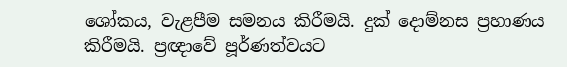ශෝකය, වැළපීම සමනය කිරීමයි. දුක් දොම්නස ප්‍රහාණය කිරීමයි. ප්‍රඥාවේ පූර්ණත්වයට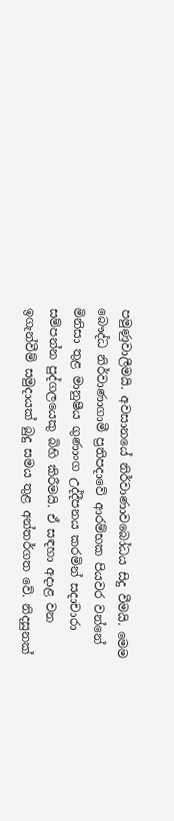පමුණුවාලීමයි. අවසානයේ නිර්වාණාවබෝධය සිදු වීමයි. මෙම බෞද්ධ නිර්වාණාගාමී ප්‍රතිපදාවේ ආරම්භක පියවර වන්නේ මිනිසා තුළ මානුෂීය ගුණාංග උද්දීපනය කරමින් සදාචාරා සම්පන්න පුද්ගලයෙකු බිහි කිරීමයි. ඒ සඳහා අදාළ වන ඉගැන්වීම් සමුදායක් බුදු සමය තුළ අන්තර්ගත වේ. නිදසුනක්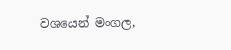වශයෙන් මංගල,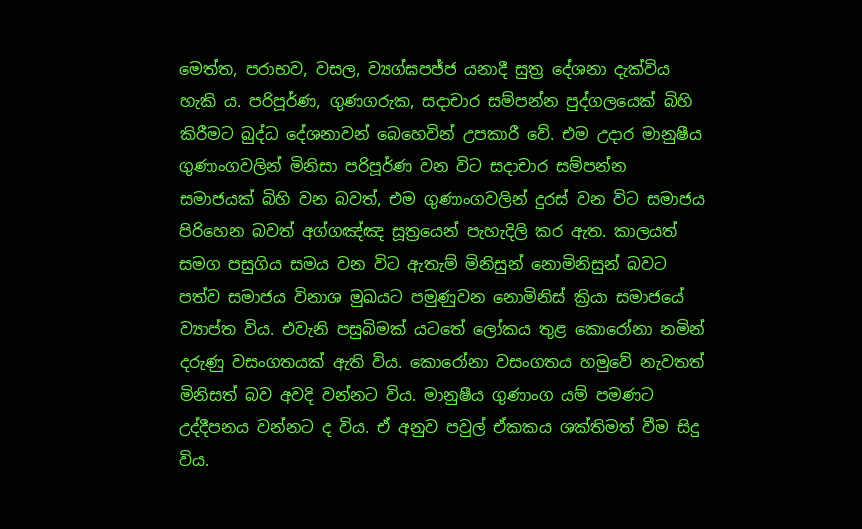මෙත්ත, පරාභව, වසල, ව්‍යග්ඝපජ්ජ යනාදී සුත්‍ර දේශනා දැක්විය හැකි ය. පරිපූර්ණ, ගුණගරුක, සදාචාර සම්පන්න පුද්ගලයෙක් බිහි කිරීමට බුද්ධ දේශනාවන් බෙහෙවින් උපකාරී වේ. එම උදාර මානුෂීය ගුණාංගවලින් මිනිසා පරිපූර්ණ වන විට සදාචාර සම්පන්න සමාජයක් බිහි වන බවත්, එම ගුණාංගවලින් දුරස් වන විට සමාජය පිරිහෙන බවත් අග්ගඤ්ඤ සූත්‍රයෙන් පැහැදිලි කර ඇත. කාලයත් සමග පසුගිය සමය වන විට ඇතැම් මිනිසුන් නොමිනිසුන් බවට පත්ව සමාජය විනාශ මුඛයට පමුණුවන නොමිනිස් ක්‍රියා සමාජයේ ව්‍යාප්ත විය. එවැනි පසුබිමක් යටතේ ලෝකය තුළ කොරෝනා නමින් දරුණු වසංගතයක් ඇති විය. කොරෝනා වසංගතය හමුවේ නැවතත් මිනිසත් බව අවදි වන්නට විය. මානුෂීය ගුණාංග යම් පමණට උද්දීපනය වන්නට ද විය. ඒ අනුව පවුල් ඒකකය ශක්තිමත් වීම සිදු විය.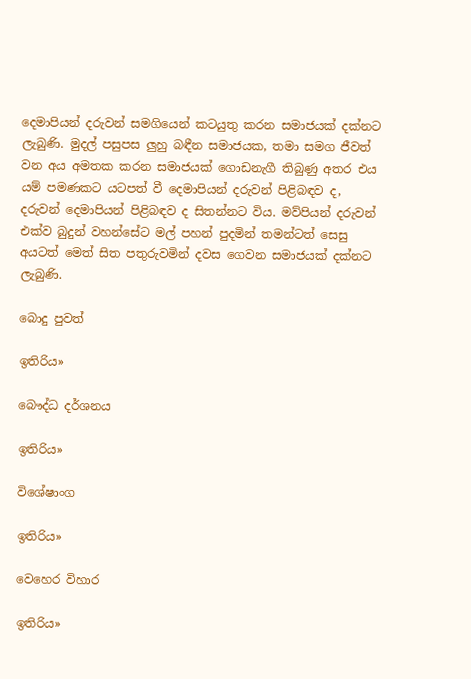දෙමාපියන් දරුවන් සමගියෙන් කටයුතු කරන සමාජයක් දක්නට ලැබුණි. මුදල් පසුපස ලුහු බඳීන සමාජයක, තමා සමග ජීවත් වන අය අමතක කරන සමාජයක් ගොඩනැගී තිබුණු අතර එය යම් පමණකට යටපත් වී දෙමාපියන් දරුවන් පිළිබඳව ද, දරුවන් දෙමාපියන් පිළිබඳව ද සිතන්නට විය. මව්පියන් දරුවන් එක්ව බුදුන් වහන්සේට මල් පහන් පුදමින් තමන්ටත් සෙසු අයටත් මෙත් සිත පතුරුවමින් දවස ගෙවන සමාජයක් දක්නට ලැබුණි.

බොදු පුවත්

ඉතිරිය»

බෞද්ධ දර්ශනය

ඉතිරිය»

විශේෂාංග

ඉතිරිය»

වෙහෙර විහාර

ඉතිරිය»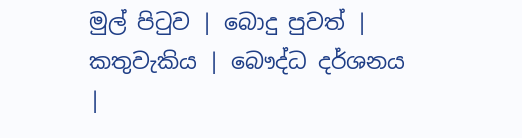මුල් පිටුව | බොදු පුවත් | කතුවැකිය | බෞද්ධ දර්ශනය |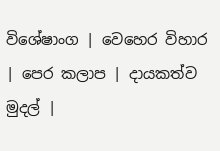විශේෂාංග | වෙහෙර විහාර | පෙර කලාප | දායකත්ව මුදල් |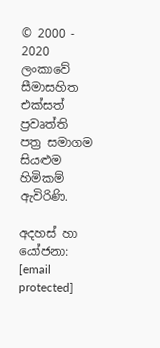© 2000 - 2020 ලංකාවේ සීමාසහිත එක්සත් ප්‍රවෘත්ති පත්‍ර සමාගම
සියළුම හිමිකම් ඇවිරිණි.

අදහස් හා යෝජනා: [email protected]